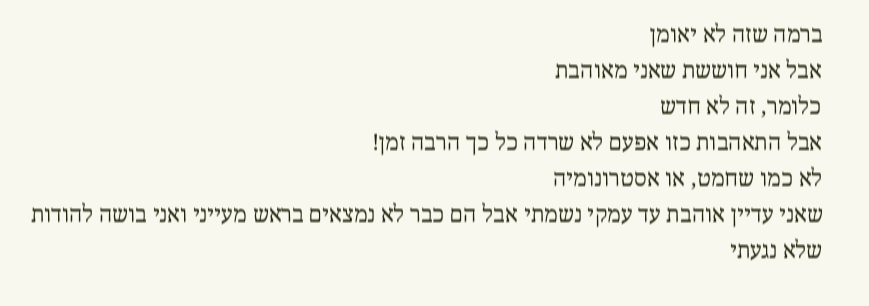ברמה שזה לא יאומן
אבל אני חוששת שאני מאוהבת
כלומר, זה לא חדש
אבל התאהבות כזו אפעם לא שרדה כל כך הרבה זמן!
לא כמו שחמט, או אסטרונומיה
שאני עדיין אוהבת עד עמקי נשמתי אבל הם כבר לא נמצאים בראש מעייני ואני בושה להודות שלא נגעתי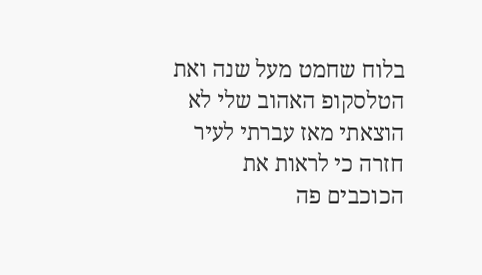בלוח שחמט מעל שנה ואת הטלסקופ האהוב שלי לא הוצאתי מאז עברתי לעיר חזרה כי לראות את הכוכבים פה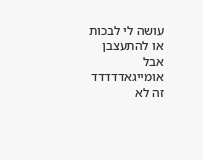עושה לי לבכות או להתעצבן
אבל אומייגאדדדדד
זה לא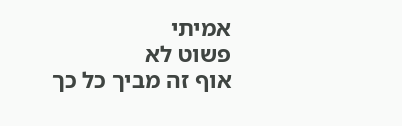אמיתי
פשוט לא
אוף זה מביך כל כך